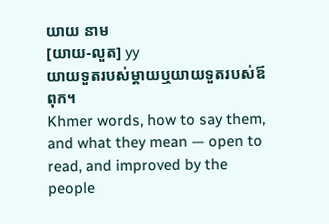យាយ នាម
[យាយ-លួត] yy
យាយទួតរបស់ម្ដាយឬយាយទួតរបស់ឪពុក។
Khmer words, how to say them, and what they mean — open to read, and improved by the people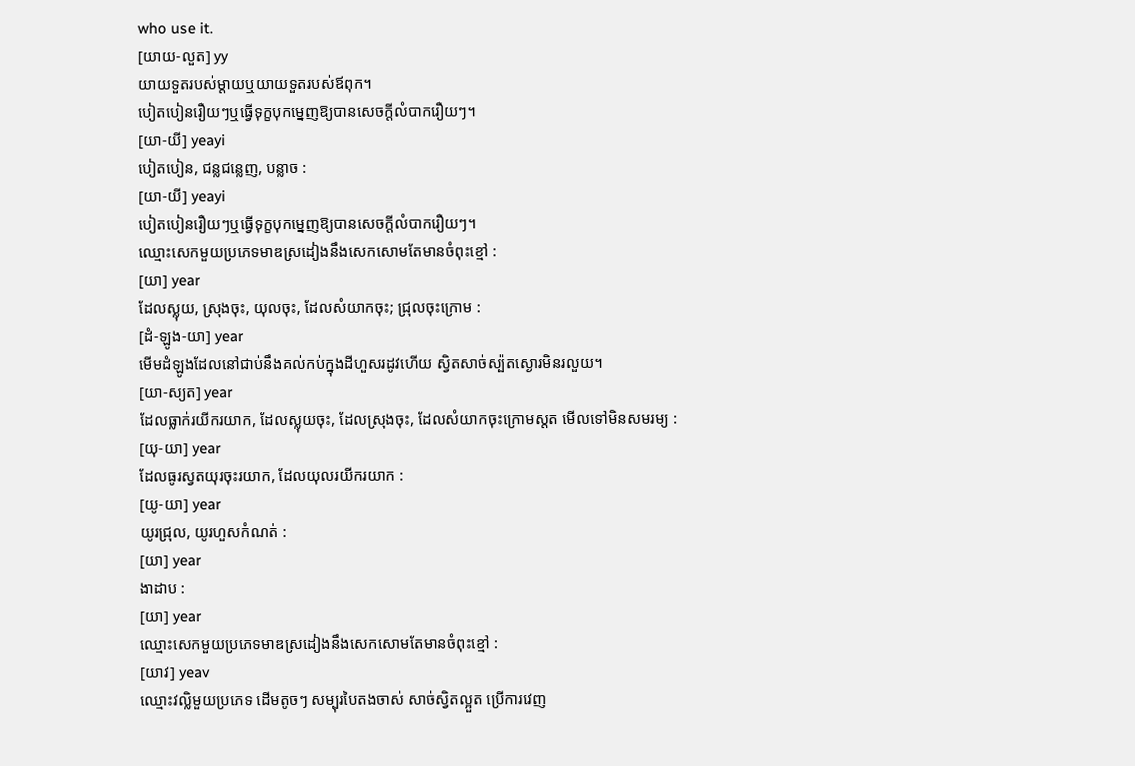who use it.
[យាយ-លួត] yy
យាយទួតរបស់ម្ដាយឬយាយទួតរបស់ឪពុក។
បៀតបៀនរឿយៗឬធ្វើទុក្ខបុកម្នេញឱ្យបានសេចក្ដីលំបាករឿយៗ។
[យា-យី] yeayi
បៀតបៀន, ជន្លជន្លេញ, បន្លាច :
[យា-យី] yeayi
បៀតបៀនរឿយៗឬធ្វើទុក្ខបុកម្នេញឱ្យបានសេចក្ដីលំបាករឿយៗ។
ឈ្មោះសេកមួយប្រភេទមាឌស្រដៀងនឹងសេកសោមតែមានចំពុះខ្មៅ :
[យា] year
ដែលស្លុយ, ស្រុងចុះ, យុលចុះ, ដែលសំយាកចុះ; ជ្រុលចុះក្រោម :
[ដំ-ឡូង-យា] year
មើមដំឡូងដែលនៅជាប់នឹងគល់កប់ក្នុងដីហួសរដូវហើយ ស្វិតសាច់ស្ប៉តស្ងោរមិនរលួយ។
[យា-ស្យត] year
ដែលធ្លាក់រយីករយាក, ដែលស្លុយចុះ, ដែលស្រុងចុះ, ដែលសំយាកចុះក្រោមស្តត មើលទៅមិនសមរម្យ :
[យុ-យា] year
ដែលធូរស្វតយុរចុះរយាក, ដែលយុលរយីករយាក :
[យូ-យា] year
យូរជ្រុល, យូរហួសកំណត់ :
[យា] year
ងាដាប :
[យា] year
ឈ្មោះសេកមួយប្រភេទមាឌស្រដៀងនឹងសេកសោមតែមានចំពុះខ្មៅ :
[យាវ] yeav
ឈ្មោះវល្លិមួយប្រភេទ ដើមតូចៗ សម្បុរបៃតងចាស់ សាច់ស្វិតល្អួត ប្រើការវេញ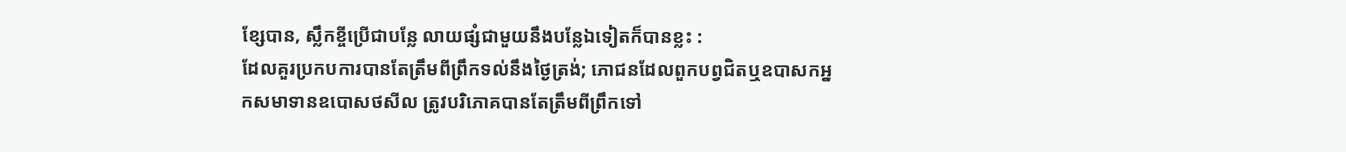ខ្សែបាន, ស្លឹកខ្ចីប្រើជាបន្លែ លាយផ្សំជាមួយនឹងបន្លែឯទៀតក៏បានខ្លះ :
ដែលគួរប្រកបការបានតែត្រឹមពីព្រឹកទល់នឹងថ្ងៃត្រង់; ភោជនដែលពួកបព្វជិតឬឧបាសកអ្នកសមាទានឧបោសថសីល ត្រូវបរិភោគបានតែត្រឹមពីព្រឹកទៅ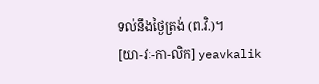ទល់នឹងថ្ងៃត្រង់ (ព.វិ.)។
[យា-វៈ-កា-លិក] yeavkalik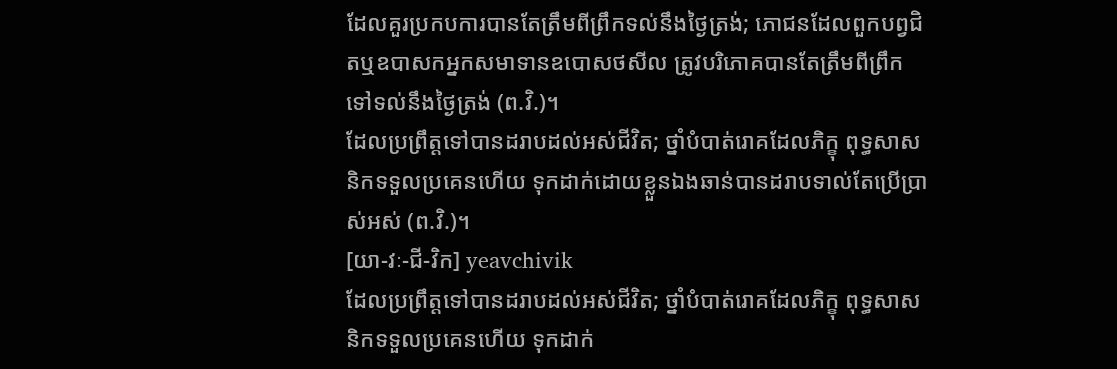ដែលគួរប្រកបការបានតែត្រឹមពីព្រឹកទល់នឹងថ្ងៃត្រង់; ភោជនដែលពួកបព្វជិតឬឧបាសកអ្នកសមាទានឧបោសថសីល ត្រូវបរិភោគបានតែត្រឹមពីព្រឹកទៅទល់នឹងថ្ងៃត្រង់ (ព.វិ.)។
ដែលប្រព្រឹត្តទៅបានដរាបដល់អស់ជីវិត; ថ្នាំបំបាត់រោគដែលភិក្ខុ ពុទ្ធសាសនិកទទួលប្រគេនហើយ ទុកដាក់ដោយខ្លួនឯងឆាន់បានដរាបទាល់តែប្រើប្រាស់អស់ (ព.វិ.)។
[យា-វៈ-ជី-វិក] yeavchivik
ដែលប្រព្រឹត្តទៅបានដរាបដល់អស់ជីវិត; ថ្នាំបំបាត់រោគដែលភិក្ខុ ពុទ្ធសាសនិកទទួលប្រគេនហើយ ទុកដាក់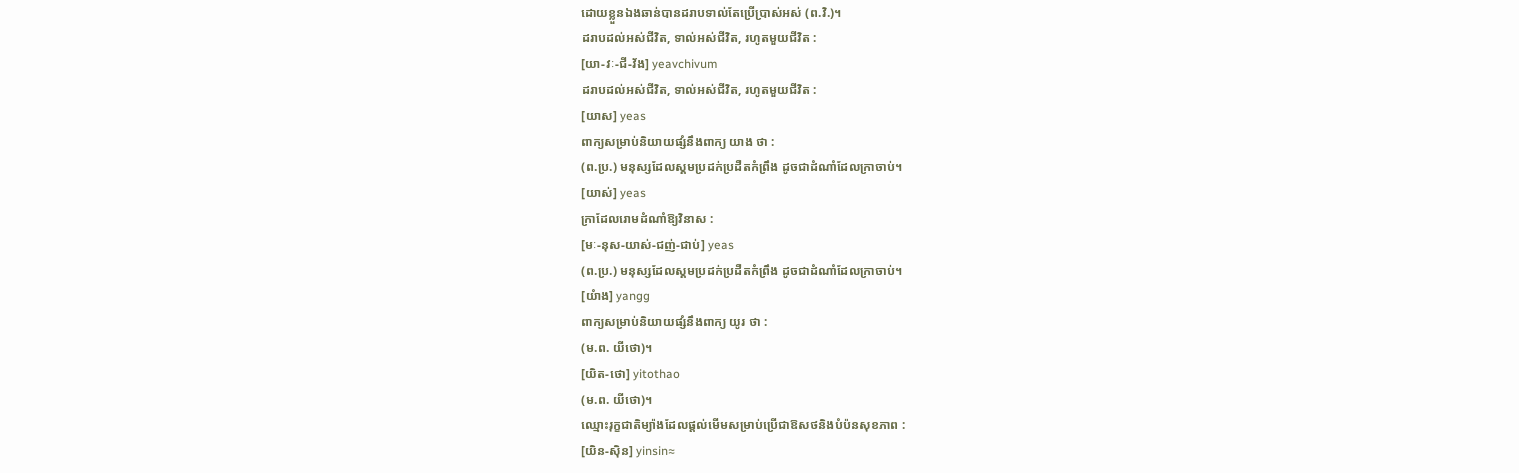ដោយខ្លួនឯងឆាន់បានដរាបទាល់តែប្រើប្រាស់អស់ (ព.វិ.)។
ដរាបដល់អស់ជីវិត, ទាល់អស់ជីវិត, រហូតមួយជីវិត :
[យា-វៈ-ជី-វ័ង] yeavchivum
ដរាបដល់អស់ជីវិត, ទាល់អស់ជីវិត, រហូតមួយជីវិត :
[យាស] yeas
ពាក្យសម្រាប់និយាយផ្សំនឹងពាក្យ យាង ថា :
(ព.ប្រ.) មនុស្សដែលស្គមប្រដក់ប្រដឺតកំព្រឹង ដូចជាដំណាំដែលក្រាចាប់។
[យាស់] yeas
ក្រាដែលរោមដំណាំឱ្យវិនាស :
[មៈ-នុស-យាស់-ជញ់-ជាប់] yeas
(ព.ប្រ.) មនុស្សដែលស្គមប្រដក់ប្រដឺតកំព្រឹង ដូចជាដំណាំដែលក្រាចាប់។
[យំាង] yangg
ពាក្យសម្រាប់និយាយផ្សំនឹងពាក្យ យូរ ថា :
(ម.ព. យីថោ)។
[យិត-ថោ] yitothao
(ម.ព. យីថោ)។
ឈ្មោះរុក្ខជាតិម្យ៉ាងដែលផ្ដល់មើមសម្រាប់ប្រើជាឱសថនិងបំប៉នសុខភាព :
[យិន-ស៊ិន] yinsin≈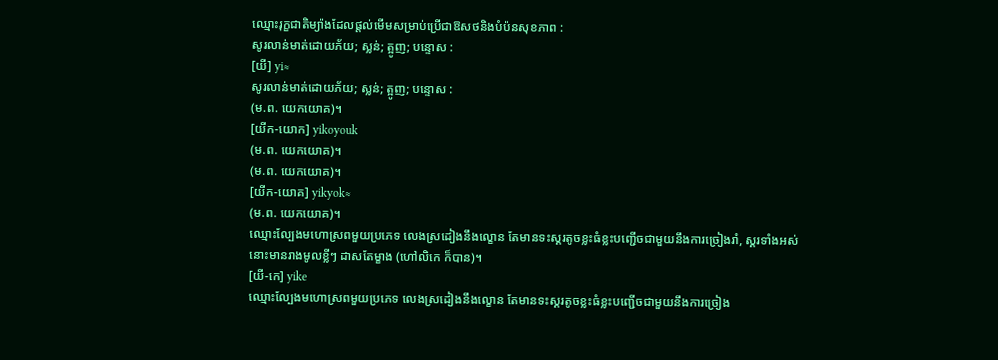ឈ្មោះរុក្ខជាតិម្យ៉ាងដែលផ្ដល់មើមសម្រាប់ប្រើជាឱសថនិងបំប៉នសុខភាព :
សូរលាន់មាត់ដោយភ័យ; ស្លន់; ត្អូញ; បន្ទោស :
[យី] yi≈
សូរលាន់មាត់ដោយភ័យ; ស្លន់; ត្អូញ; បន្ទោស :
(ម.ព. យេកយោគ)។
[យីក-យោក] yikoyouk
(ម.ព. យេកយោគ)។
(ម.ព. យេកយោគ)។
[យីក-យោគ] yikyok≈
(ម.ព. យេកយោគ)។
ឈ្មោះល្បែងមហោស្រពមួយប្រភេទ លេងស្រដៀងនឹងល្ខោន តែមានទះស្គរតូចខ្លះធំខ្លះបញ្ជើចជាមួយនឹងការច្រៀងរាំ, ស្គរទាំងអស់នោះមានរាងមូលខ្លីៗ ដាសតែម្ខាង (ហៅលិកេ ក៏បាន)។
[យី-កេ] yike
ឈ្មោះល្បែងមហោស្រពមួយប្រភេទ លេងស្រដៀងនឹងល្ខោន តែមានទះស្គរតូចខ្លះធំខ្លះបញ្ជើចជាមួយនឹងការច្រៀង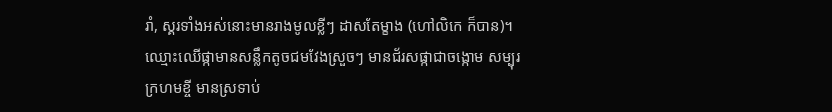រាំ, ស្គរទាំងអស់នោះមានរាងមូលខ្លីៗ ដាសតែម្ខាង (ហៅលិកេ ក៏បាន)។
ឈ្មោះឈើផ្កាមានសន្លឹកតូចជមវែងស្រួចៗ មានជ័រសផ្កាជាចង្កោម សម្បុរក្រហមខ្ចី មានស្រទាប់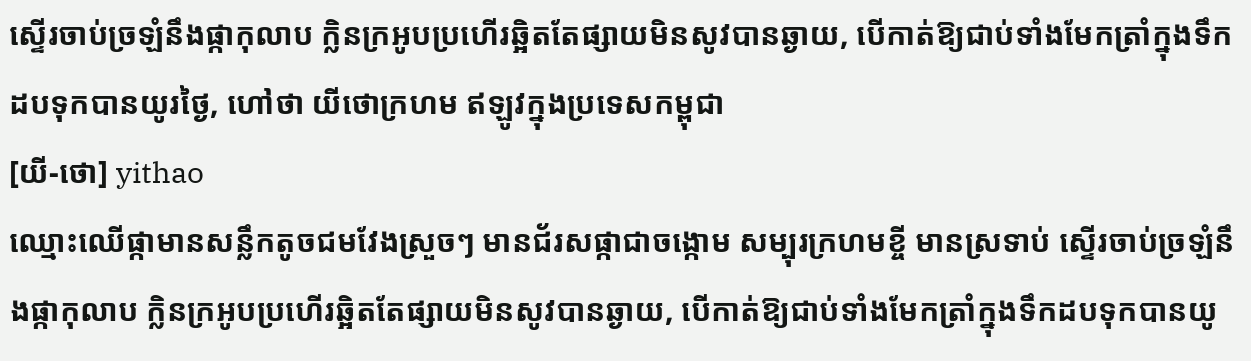ស្ទើរចាប់ច្រឡំនឹងផ្កាកុលាប ក្លិនក្រអូបប្រហើរឆ្អិតតែផ្សាយមិនសូវបានឆ្ងាយ, បើកាត់ឱ្យជាប់ទាំងមែកត្រាំក្នុងទឹកដបទុកបានយូរថ្ងៃ, ហៅថា យីថោក្រហម ឥឡូវក្នុងប្រទេសកម្ពុជា
[យី-ថោ] yithao
ឈ្មោះឈើផ្កាមានសន្លឹកតូចជមវែងស្រួចៗ មានជ័រសផ្កាជាចង្កោម សម្បុរក្រហមខ្ចី មានស្រទាប់ ស្ទើរចាប់ច្រឡំនឹងផ្កាកុលាប ក្លិនក្រអូបប្រហើរឆ្អិតតែផ្សាយមិនសូវបានឆ្ងាយ, បើកាត់ឱ្យជាប់ទាំងមែកត្រាំក្នុងទឹកដបទុកបានយូ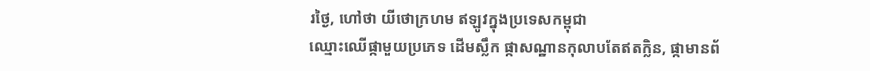រថ្ងៃ, ហៅថា យីថោក្រហម ឥឡូវក្នុងប្រទេសកម្ពុជា
ឈ្មោះឈើផ្កាមួយប្រភេទ ដើមស្លឹក ផ្កាសណ្ឋានកុលាបតែឥតក្លិន, ផ្កាមានព័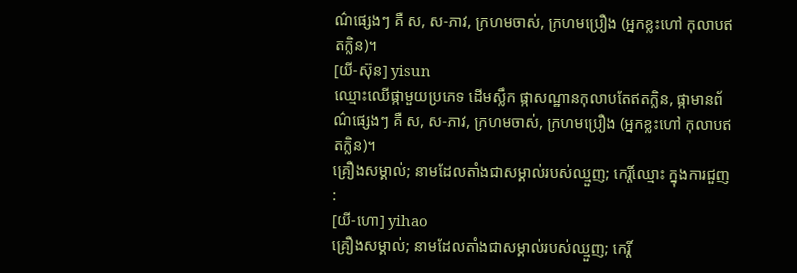ណ៌ផ្សេងៗ គឺ ស, ស-ភាវ, ក្រហមចាស់, ក្រហមប្រឿង (អ្នកខ្លះហៅ កុលាបឥតក្លិន)។
[យី-ស៊ុន] yisun
ឈ្មោះឈើផ្កាមួយប្រភេទ ដើមស្លឹក ផ្កាសណ្ឋានកុលាបតែឥតក្លិន, ផ្កាមានព័ណ៌ផ្សេងៗ គឺ ស, ស-ភាវ, ក្រហមចាស់, ក្រហមប្រឿង (អ្នកខ្លះហៅ កុលាបឥតក្លិន)។
គ្រឿងសម្គាល់; នាមដែលតាំងជាសម្គាល់របស់ឈ្មួញ; កេរ្តិ៍ឈ្មោះ ក្នុងការជួញ :
[យី-ហោ] yihao
គ្រឿងសម្គាល់; នាមដែលតាំងជាសម្គាល់របស់ឈ្មួញ; កេរ្តិ៍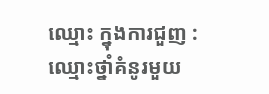ឈ្មោះ ក្នុងការជួញ :
ឈ្មោះថ្នាំគំនូរមួយ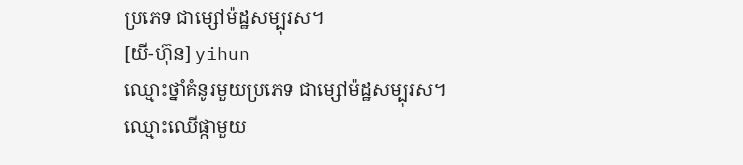ប្រភេទ ជាម្សៅម៉ដ្ឋសម្បុរស។
[យី-ហ៊ុន] yihun
ឈ្មោះថ្នាំគំនូរមួយប្រភេទ ជាម្សៅម៉ដ្ឋសម្បុរស។
ឈ្មោះឈើផ្កាមួយ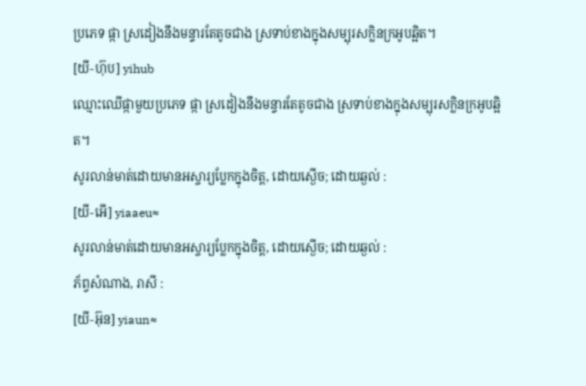ប្រភេទ ផ្កា ស្រដៀងនឹងមន្ទារតែតូចជាង ស្រទាប់ខាងក្នុងសម្បុរសក្លិនក្រអូបឆ្អិត។
[យី-ហ៊ុប] yihub
ឈ្មោះឈើផ្កាមួយប្រភេទ ផ្កា ស្រដៀងនឹងមន្ទារតែតូចជាង ស្រទាប់ខាងក្នុងសម្បុរសក្លិនក្រអូបឆ្អិត។
សូរលាន់មាត់ដោយមានអស្ចារ្យប្លែកក្នុងចិត្ត, ដោយស្ងើច; ដោយឆ្ងល់ :
[យី-អើ] yiaaeu≈
សូរលាន់មាត់ដោយមានអស្ចារ្យប្លែកក្នុងចិត្ត, ដោយស្ងើច; ដោយឆ្ងល់ :
ភ័ព្វសំណាង, រាសី :
[យី-អ៊ុន] yiaun≈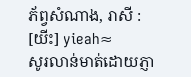ភ័ព្វសំណាង, រាសី :
[យីះ] yieah≈
សូរលាន់មាត់ដោយភ្ញា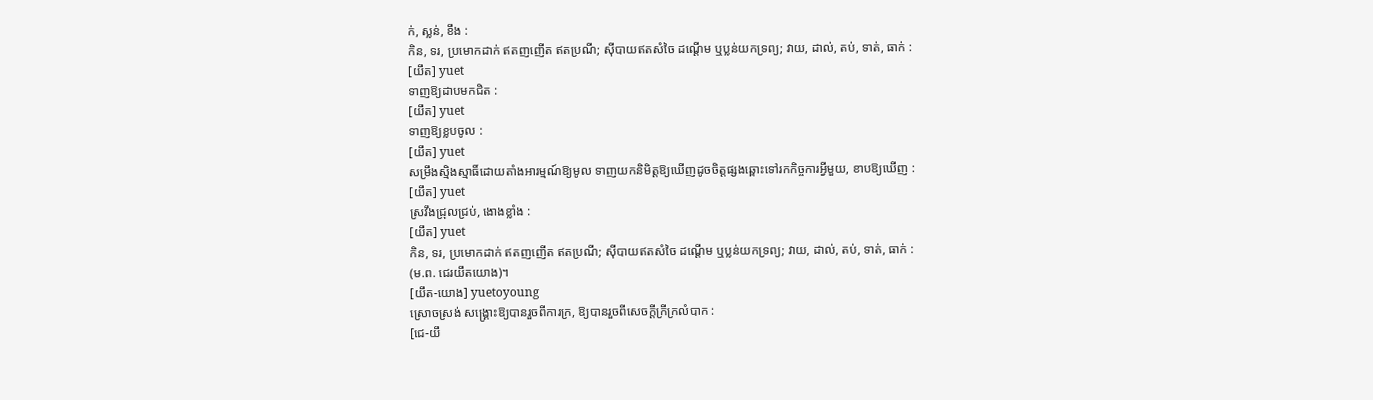ក់, ស្លន់, ខឹង :
កិន, ទរ, ប្រមោកដាក់ ឥតញញើត ឥតប្រណី; ស៊ីបាយឥតសំចៃ ដណ្ដើម ឬប្លន់យកទ្រព្យ; វាយ, ដាល់, តប់, ទាត់, ធាក់ :
[យឹត] yuet
ទាញឱ្យដាបមកជិត :
[យឹត] yuet
ទាញឱ្យខ្លបចូល :
[យឹត] yuet
សម្រឹងស្មិងស្មាធិ៍ដោយតាំងអារម្មណ៍ឱ្យមូល ទាញយកនិមិត្តឱ្យឃើញដូចចិត្តផ្សងឆ្ពោះទៅរកកិច្ចការអ្វីមួយ, ខាបឱ្យឃើញ :
[យឹត] yuet
ស្រវឹងជ្រុលជ្រប់, ងោងខ្លាំង :
[យឹត] yuet
កិន, ទរ, ប្រមោកដាក់ ឥតញញើត ឥតប្រណី; ស៊ីបាយឥតសំចៃ ដណ្ដើម ឬប្លន់យកទ្រព្យ; វាយ, ដាល់, តប់, ទាត់, ធាក់ :
(ម.ព. ជេរយឹតយោង)។
[យឹត-យោង] yuetoyoung
ស្រោចស្រង់ សង្គ្រោះឱ្យបានរួចពីការក្រ, ឱ្យបានរួចពីសេចក្ដីក្រីក្រលំបាក :
[ជេ-យឹ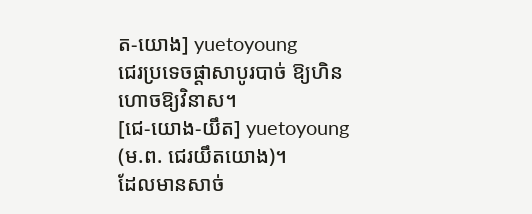ត-យោង] yuetoyoung
ជេរប្រទេចផ្ដាសាបូរបាច់ ឱ្យហិនហោចឱ្យវិនាស។
[ជេ-យោង-យឹត] yuetoyoung
(ម.ព. ជេរយឹតយោង)។
ដែលមានសាច់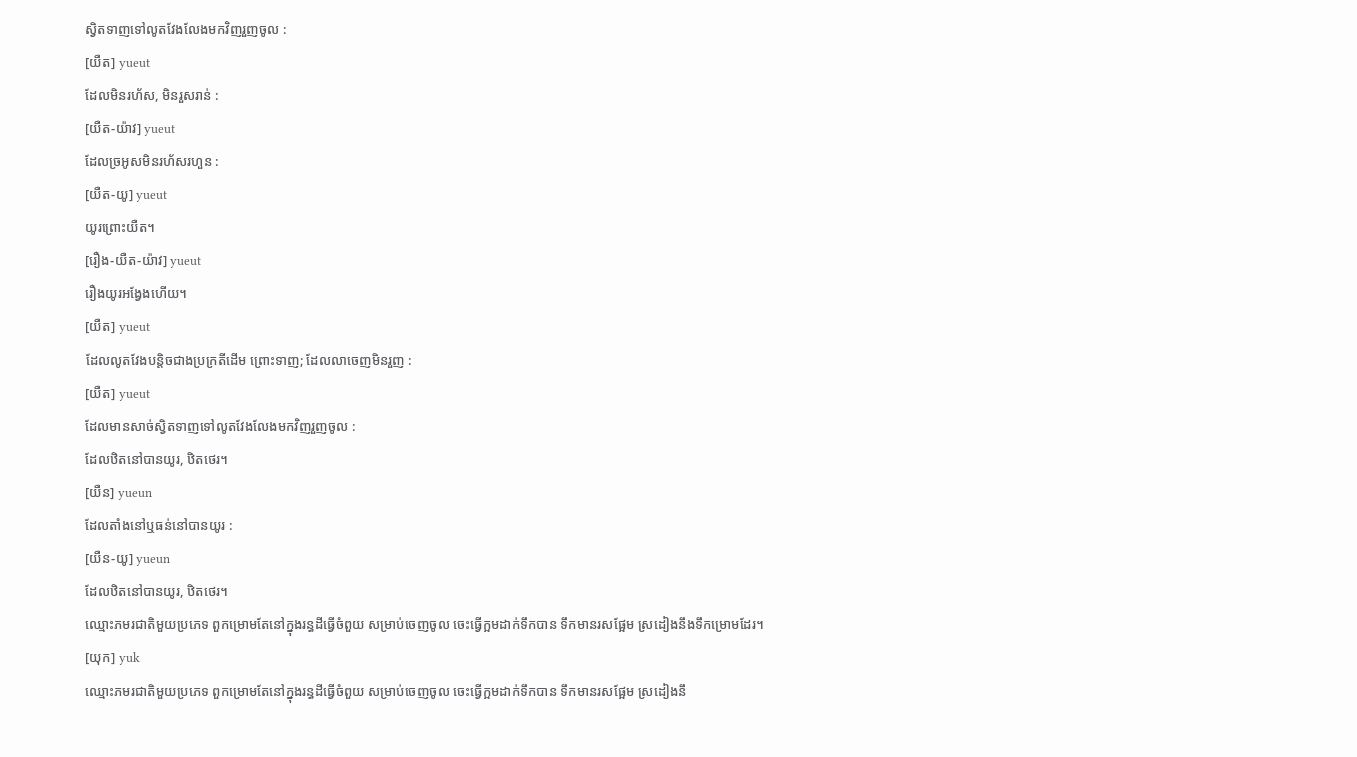ស្វិតទាញទៅលូតវែងលែងមកវិញរួញចូល :
[យឺត] yueut
ដែលមិនរហ័ស, មិនរួសរាន់ :
[យឺត-យ៉ាវ] yueut
ដែលច្រអូសមិនរហ័សរហួន :
[យឺត-យូ] yueut
យូរព្រោះយឺត។
[រឿង-យឺត-យ៉ាវ] yueut
រឿងយូរអង្វែងហើយ។
[យឺត] yueut
ដែលលូតវែងបន្តិចជាងប្រក្រតីដើម ព្រោះទាញ; ដែលលាចេញមិនរួញ :
[យឺត] yueut
ដែលមានសាច់ស្វិតទាញទៅលូតវែងលែងមកវិញរួញចូល :
ដែលឋិតនៅបានយូរ, ឋិតថេរ។
[យឺន] yueun
ដែលតាំងនៅឬធន់នៅបានយូរ :
[យឺន-យូ] yueun
ដែលឋិតនៅបានយូរ, ឋិតថេរ។
ឈ្មោះភមរជាតិមួយប្រភេទ ពួកម្រោមតែនៅក្នុងរន្ធដីធ្វើចំពួយ សម្រាប់ចេញចូល ចេះធ្វើក្អមដាក់ទឹកបាន ទឹកមានរសផ្អែម ស្រដៀងនឹងទឹកម្រោមដែរ។
[យុក] yuk
ឈ្មោះភមរជាតិមួយប្រភេទ ពួកម្រោមតែនៅក្នុងរន្ធដីធ្វើចំពួយ សម្រាប់ចេញចូល ចេះធ្វើក្អមដាក់ទឹកបាន ទឹកមានរសផ្អែម ស្រដៀងនឹ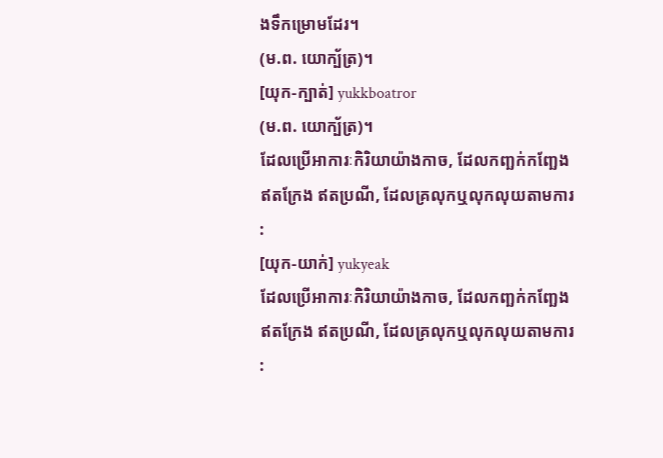ងទឹកម្រោមដែរ។
(ម.ព. យោក្ប័ត្រ)។
[យុក-ក្បាត់] yukkboatror
(ម.ព. យោក្ប័ត្រ)។
ដែលប្រើអាការៈកិរិយាយ៉ាងកាច, ដែលកញ្ឆក់កញ្ឆែងឥតក្រែង ឥតប្រណី, ដែលគ្រលុកឬលុកលុយតាមការ :
[យុក-យាក់] yukyeak
ដែលប្រើអាការៈកិរិយាយ៉ាងកាច, ដែលកញ្ឆក់កញ្ឆែងឥតក្រែង ឥតប្រណី, ដែលគ្រលុកឬលុកលុយតាមការ :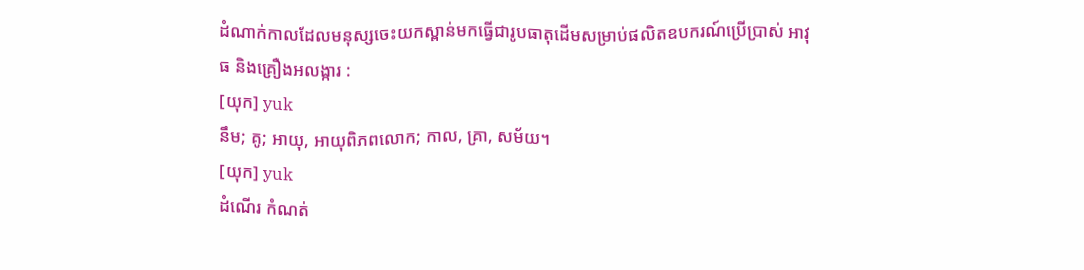ដំណាក់កាលដែលមនុស្សចេះយកស្ពាន់មកធ្វើជារូបធាតុដើមសម្រាប់ផលិតឧបករណ៍ប្រើប្រាស់ អាវុធ និងគ្រឿងអលង្ការ :
[យុក] yuk
នឹម; គូ; អាយុ, អាយុពិភពលោក; កាល, គ្រា, សម័យ។
[យុក] yuk
ដំណើរ កំណត់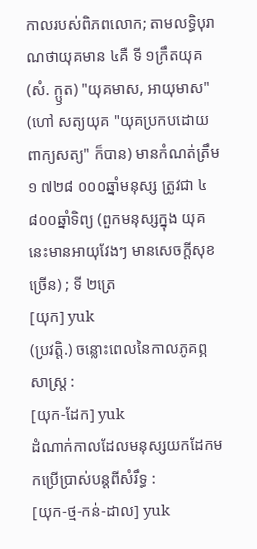កាលរបស់ពិភពលោក; តាមលទ្ធិបុរាណថាយុគមាន ៤គឺ ទី ១ក្រឹតយុគ (សំ. ក្ឫត) "យុគមាស, អាយុមាស" (ហៅ សត្យយុគ "យុគប្រកបដោយពាក្យសត្យ" ក៏បាន) មានកំណត់ត្រឹម ១ ៧២៨ ០០០ឆ្នាំមនុស្ស ត្រូវជា ៤ ៨០០ឆ្នាំទិព្យ (ពួកមនុស្សក្នុង យុគនេះមានអាយុវែងៗ មានសេចក្ដីសុខច្រើន) ; ទី ២ត្រេ
[យុក] yuk
(ប្រវត្តិ.) ចន្លោះពេលនៃកាលភូគព្ភសាស្ត្រ :
[យុក-ដែក] yuk
ដំណាក់កាលដែលមនុស្សយកដែកមកប្រើប្រាស់បន្តពីសំរឹទ្ធ :
[យុក-ថ្ម-កន់-ដាល] yuk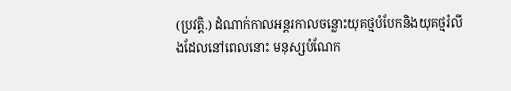(ប្រវត្តិ.) ដំណាក់កាលអន្តរកាលចន្លោះយុគថ្មបំបែកនិងយុគថ្មរំលីងដែលនៅពេលនោះ មនុស្សបំណែក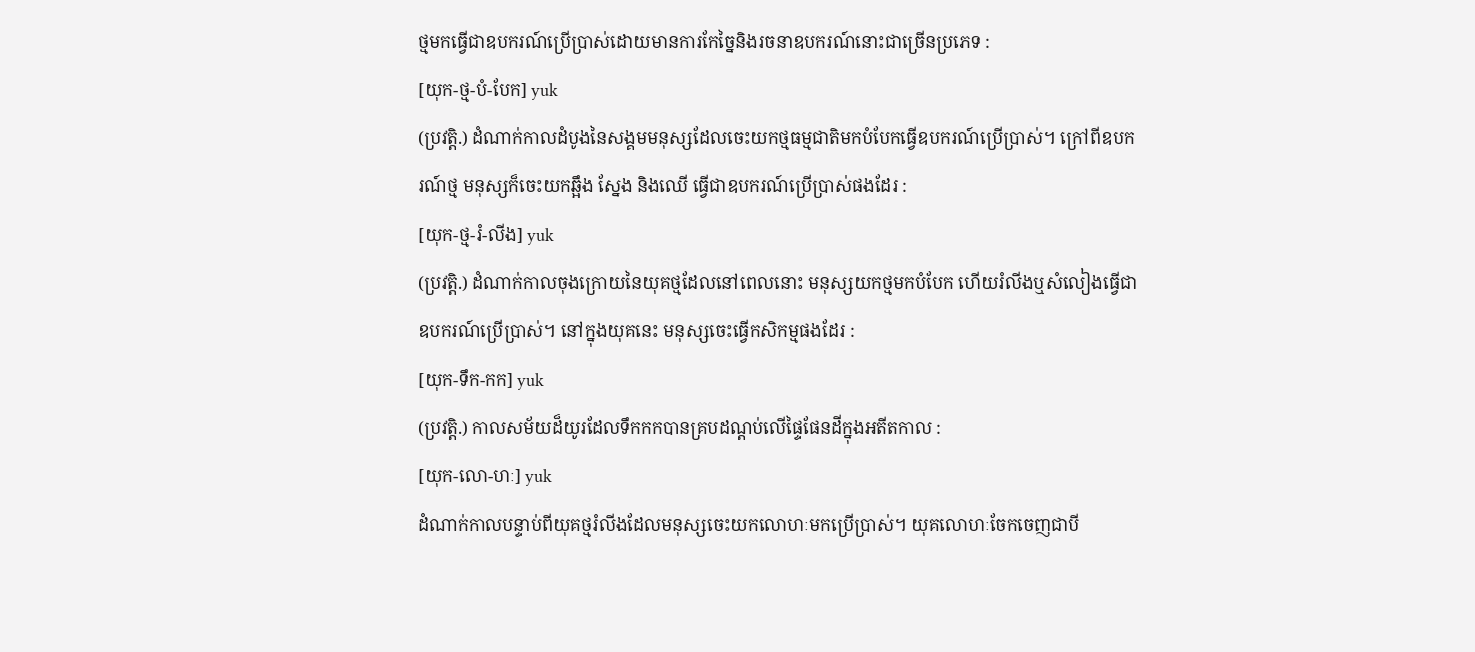ថ្មមកធ្វើជាឧបករណ៍ប្រើប្រាស់ដោយមានការកែច្នៃនិងរចនាឧបករណ៍នោះជាច្រើនប្រភេទ :
[យុក-ថ្ម-បំ-បែក] yuk
(ប្រវត្តិ.) ដំណាក់កាលដំបូងនៃសង្គមមនុស្សដែលចេះយកថ្មធម្មជាតិមកបំបែកធ្វើឧបករណ៍ប្រើប្រាស់។ ក្រៅពីឧបករណ៍ថ្ម មនុស្សក៏ចេះយកឆ្អឹង ស្នែង និងឈើ ធ្វើជាឧបករណ៍ប្រើប្រាស់ផងដែរ :
[យុក-ថ្ម-រំ-លីង] yuk
(ប្រវត្តិ.) ដំណាក់កាលចុងក្រោយនៃយុគថ្មដែលនៅពេលនោះ មនុស្សយកថ្មមកបំបែក ហើយរំលីងឬសំលៀងធ្វើជាឧបករណ៍ប្រើប្រាស់។ នៅក្នុងយុគនេះ មនុស្សចេះធ្វើកសិកម្មផងដែរ :
[យុក-ទឹក-កក] yuk
(ប្រវត្តិ.) កាលសម័យដ៏យូរដែលទឹកកកបានគ្របដណ្ដប់លើផ្ទៃផែនដីក្នុងអតីតកាល :
[យុក-លោ-ហៈ] yuk
ដំណាក់កាលបន្ទាប់ពីយុគថ្មរំលីងដែលមនុស្សចេះយកលោហៈមកប្រើប្រាស់។ យុគលោហៈចែកចេញជាបី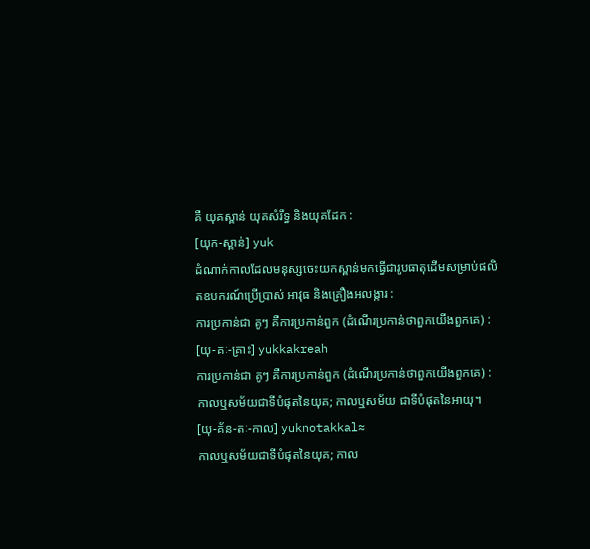គឺ យុគស្ពាន់ យុគសំរឹទ្ធ និងយុគដែក :
[យុក-ស្ពាន់] yuk
ដំណាក់កាលដែលមនុស្សចេះយកស្ពាន់មកធ្វើជារូបធាតុដើមសម្រាប់ផលិតឧបករណ៍ប្រើប្រាស់ អាវុធ និងគ្រឿងអលង្ការ :
ការប្រកាន់ជា គូៗ គឺការប្រកាន់ពួក (ដំណើរប្រកាន់ថាពួកយើងពួកគេ) :
[យុ-គៈ-គ្រាះ] yukkakreah
ការប្រកាន់ជា គូៗ គឺការប្រកាន់ពួក (ដំណើរប្រកាន់ថាពួកយើងពួកគេ) :
កាលឬសម័យជាទីបំផុតនៃយុគ; កាលឬសម័យ ជាទីបំផុតនៃអាយុ។
[យុ-គ័ន-តៈ-កាល] yuknotakkal≈
កាលឬសម័យជាទីបំផុតនៃយុគ; កាល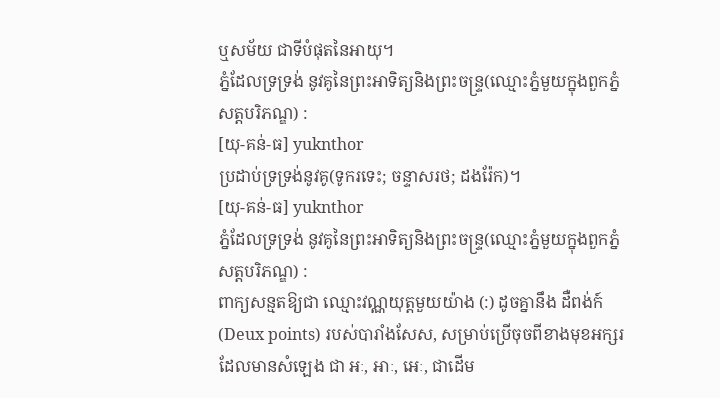ឬសម័យ ជាទីបំផុតនៃអាយុ។
ភ្នំដែលទ្រទ្រង់ នូវគូនៃព្រះអាទិត្យនិងព្រះចន្ទ្រ(ឈ្មោះភ្នំមួយក្នុងពួកភ្នំសត្តបរិភណ្ឌ) :
[យុ-គន់-ធ] yuknthor
ប្រដាប់ទ្រទ្រង់នូវគូ(ទូករទេះ; ចន្ទាសរថ; ដងរ៉ែក)។
[យុ-គន់-ធ] yuknthor
ភ្នំដែលទ្រទ្រង់ នូវគូនៃព្រះអាទិត្យនិងព្រះចន្ទ្រ(ឈ្មោះភ្នំមួយក្នុងពួកភ្នំសត្តបរិភណ្ឌ) :
ពាក្យសន្មតឱ្យជា ឈ្មោះវណ្ណយុត្តមួយយ៉ាង (:) ដូចគ្នានឹង ដឺពង់ក៍ (Deux points) របស់បារាំងសែស, សម្រាប់ប្រើចុចពីខាងមុខអក្សរ ដែលមានសំឡេង ជា អៈ, អាៈ, អេៈ, ជាដើម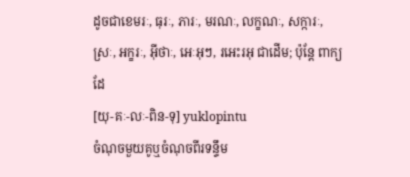ដូចជាខេមរៈ, ធុរៈ, ភារៈ, មរណៈ, លក្ខណៈ, សក្ការៈ, ស្រៈ, អក្ខរៈ, អ៊ីថាៈ, អេៈអុៗ, រអេះរអុ ជាដើម; ប៉ុន្តែ ពាក្យដែ
[យុ-គៈ-លៈ-ពិន-ទុ] yuklopintu
ចំណុចមួយគូឬចំណុចពីរទន្ទឹម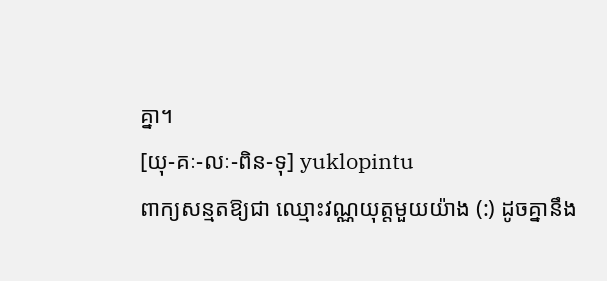គ្នា។
[យុ-គៈ-លៈ-ពិន-ទុ] yuklopintu
ពាក្យសន្មតឱ្យជា ឈ្មោះវណ្ណយុត្តមួយយ៉ាង (:) ដូចគ្នានឹង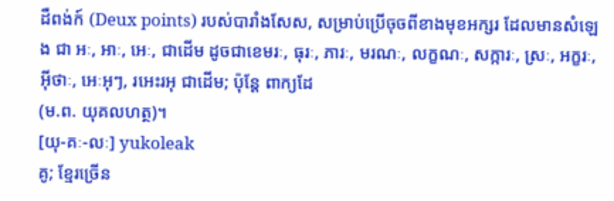ដឺពង់ក៍ (Deux points) របស់បារាំងសែស, សម្រាប់ប្រើចុចពីខាងមុខអក្សរ ដែលមានសំឡេង ជា អៈ, អាៈ, អេៈ, ជាដើម ដូចជាខេមរៈ, ធុរៈ, ភារៈ, មរណៈ, លក្ខណៈ, សក្ការៈ, ស្រៈ, អក្ខរៈ, អ៊ីថាៈ, អេៈអុៗ, រអេះរអុ ជាដើម; ប៉ុន្តែ ពាក្យដែ
(ម.ព. យុគលហត្ថ)។
[យុ-គៈ-លៈ] yukoleak
គូ; ខ្មែរច្រើន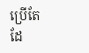ប្រើតែដែ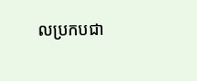លប្រកបជា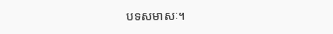បទសមាសៈ។